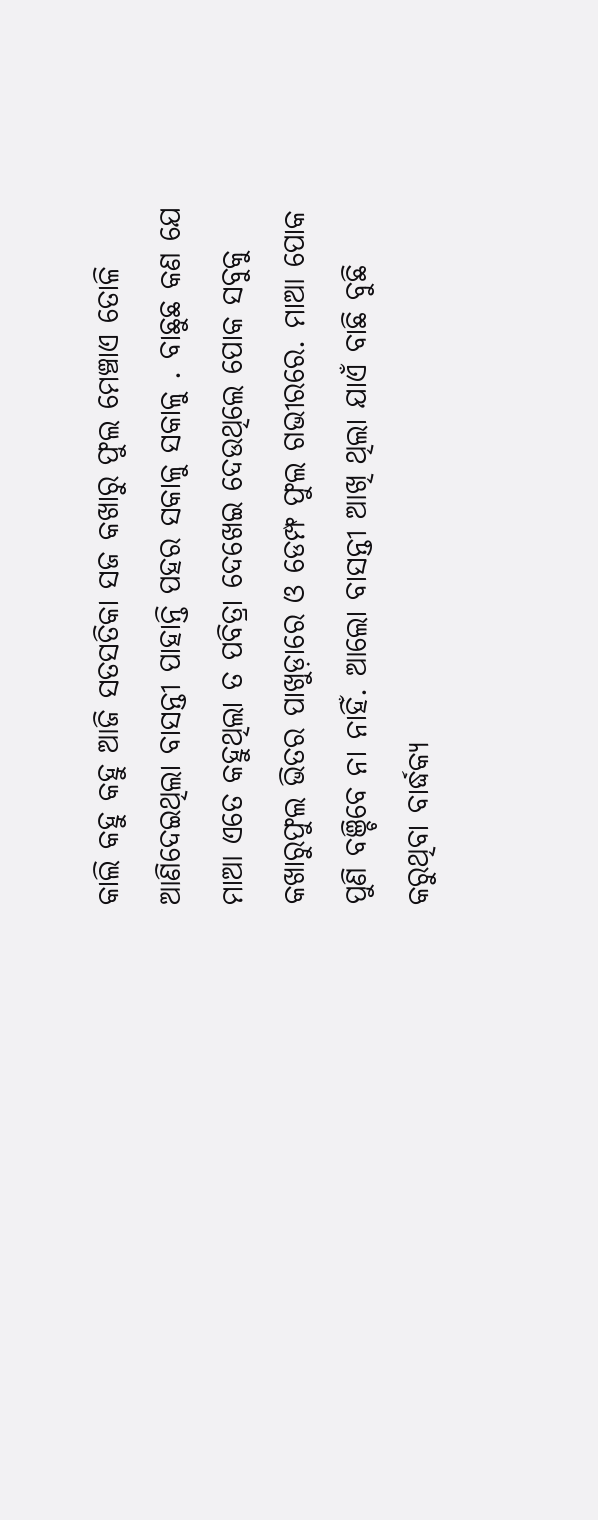କାଲି କହୁ କହୁ ଆଜି ସତସତିକା ସଜ କଖାରୁ ଫୁଲ ମେଞ୍ଚାଏ ତୋଳି ଆଣିଦେଇଥିଲା ବାସନ୍ତୀ ପାହାନ୍ତି ପହର ସକାଳୁ ସକାଳୁ . ବାଛୁଛ କଣ ଯେ ମାଆ ଏତେ କହୁଥିଲା ତ ପବିତ୍ରା ଦେଖେଇ ଦେଉଥିଲେ ପୋକ ସବୁକୁ କଖାରୁଫୁଲ ଭିତର ପାଖୁଡ଼ାରେ ଓ ଡେମ୍ଫ ଫୁଲ ଗଭୀରରେ. ମାଆ ପୋକ ପୁଣି ବଞ୍ଚିବେ ନା ନାହିଁ. ଆଲୋ ବାସନ୍ତୀ ଆଖି ଥିଲା ଯାଏଁ ବାଛି ବୁଛି କରୁଥିବା ବାର୍ଦ୍ଧକ୍ୟ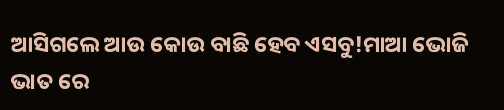ଆସିଗଲେ ଆଉ କୋଉ ବାଛି ହେବ ଏସବୁ!ମାଆ ଭୋଜି ଭାତ ରେ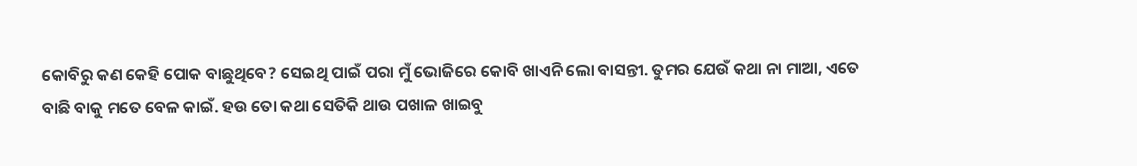କୋବିରୁ କଣ କେହି ପୋକ ବାଛୁଥିବେ? ସେଇଥି ପାଇଁ ପରା ମୁଁ ଭୋଜିରେ କୋବି ଖାଏନି ଲୋ ବାସନ୍ତୀ. ତୁମର ଯେଉଁ କଥା ନା ମାଆ, ଏତେ ବାଛି ବାକୁ ମତେ ବେଳ କାଇଁ. ହଉ ତୋ କଥା ସେତିକି ଥାଉ ପଖାଳ ଖାଇବୁ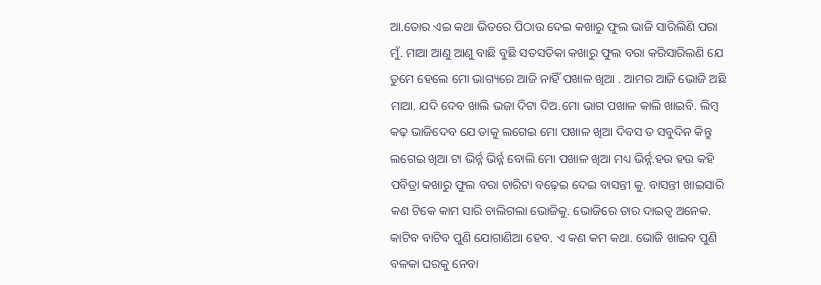ଆ.ତୋର ଏଇ କଥା ଭିତରେ ପିଠାଉ ଦେଇ କଖାରୁ ଫୁଲ ଭାଜି ସାରିଲିଣି ପରା ମୁଁ. ମାଆ ଆଣୁ ଆଣୁ ବାଛି ବୁଛି ସତସତିକା କଖାରୁ ଫୁଲ ବରା କରିସାରିଲଣି ଯେ ତୁମେ ହେଲେ ମୋ ଭାଗ୍ୟରେ ଆଜି ନାହିଁ ପଖାଳ ଖିଆ . ଆମର ଆଜି ଭୋଜି ଅଛି ମାଆ. ଯଦି ଦେବ ଖାଲି ଭଜା ଦିଟା ଦିଅ.ମୋ ଭାଗ ପଖାଳ କାଲି ଖାଇବି. ଲିମ୍ବ କଢ଼ ଭାଜିଦେବ ଯେ ତାକୁ ଲଗେଇ ମୋ ପଖାଳ ଖିଆ ଦିବସ ତ ସବୁଦିନ କିନ୍ତୁ ଲଗେଇ ଖିଆ ଟା ଭିର୍ନ୍ନ ଭିର୍ନ୍ନ ବୋଲି ମୋ ପଖାଳ ଖିଆ ମଧ୍ୟ ଭିର୍ନ୍ନ.ହଉ ହଉ କହି ପବିତ୍ରା କଖାରୁ ଫୁଲ ବରା ଚାରିଟା ବଢ଼େଇ ଦେଇ ବାସନ୍ତୀ କୁ. ବାସନ୍ତୀ ଖାଇସାରି କଣ ଟିକେ କାମ ସାରି ଚାଲିଗଲା ଭୋଜିକୁ. ଭୋଜିରେ ତାର ଦାଇତ୍ୱ ଅନେକ. କାଟିବ ବାଟିବ ପୁଣି ଯୋଗାଣିଆ ହେବ. ଏ କଣ କମ କଥା. ଭୋଜି ଖାଇବ ପୁଣି ବଳକା ଘରକୁ ନେବା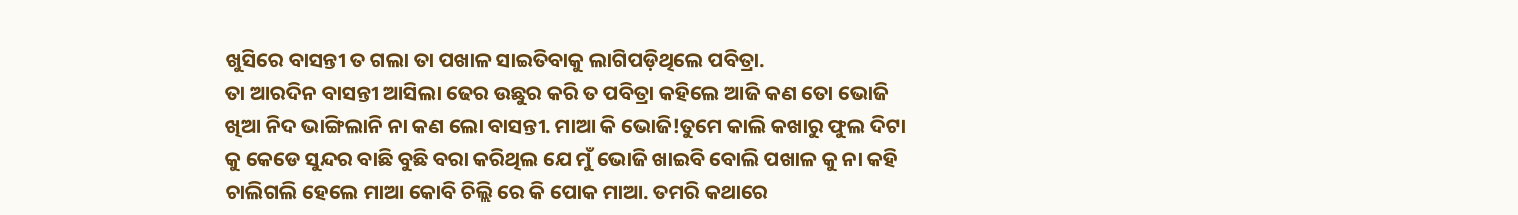ଖୁସିରେ ବାସନ୍ତୀ ତ ଗଲା ତା ପଖାଳ ସାଇତିବାକୁ ଲାଗିପଡ଼ିଥିଲେ ପବିତ୍ରା.
ତା ଆରଦିନ ବାସନ୍ତୀ ଆସିଲା ଢେର ଉଛୁର କରି ତ ପବିତ୍ରା କହିଲେ ଆଜି କଣ ତୋ ଭୋଜି ଖିଆ ନିଦ ଭାଙ୍ଗିଲାନି ନା କଣ ଲୋ ବାସନ୍ତୀ. ମାଆ କି ଭୋଜି!ତୁମେ କାଲି କଖାରୁ ଫୁଲ ଦିଟା କୁ କେଡେ ସୁନ୍ଦର ବାଛି ବୁଛି ବରା କରିଥିଲ ଯେ ମୁଁ ଭୋଜି ଖାଇବି ବୋଲି ପଖାଳ କୁ ନା କହି ଚାଲିଗଲି ହେଲେ ମାଆ କୋବି ଚିଲ୍ଲି ରେ କି ପୋକ ମାଆ. ତମରି କଥାରେ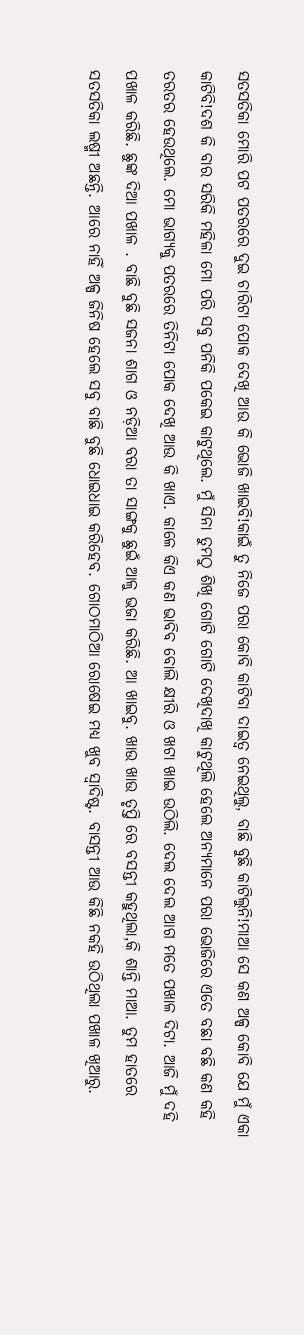ସତସତିକା ମୋରି ପଟ ପତରରେ ଦୁଇ ଚାରିଟା ପୋକ ଦେଖି ଆଉ କି ଭୋଜି ଖାଇବି!କାଇଁ ତୁ ନିଜେ ପରା କୋବି କାଟିବା ଦାଇତ୍ୱ ନେଇଥିଲୁ, ବାଛି ବୁଛି କାଟିଲୁନି!ମାଆ ସେ କଣ ଅଳ୍ପ କୋବି ଯେ ମୁଁ ଏକା କାଟିବି!ଦଶ କି ବାର ସରିକି ମହିଳା ମୋ ପରି ସବୁ ପନିକି ପକେଇ କାଟୁଥିଲେ. ମୁଁ ସିନା ତୁମଠୁ ଶିଖି ଗୋଟି ଗୋଟି ଦେଖିଦାଖି କାଟୁଥିଲି ହେଲେ ଅନ୍ୟମାନେ ପରା ଭୋଜିରେ ଏତେ ବଛା ବଛି କଣ କହି ତରତର ହେଉଥିଲେ. ମୋ ଭାଗ୍ୟକୁ ପତରରେ ତିନିଟା ପୋକ ଦେଖି ଆଉ କି ଖାଏ. କାଳେ କିଏ କଣ ଭାବିବ ବୋଲି କ୍ଷୀରି ଓ ଖଟା ଖାଇ ଉଠିଲି. ଦେଲ ଦେଲ ଆଗ ମତେ ପଖାଳ ଦିଟା. ଆଜି ମୁଁ ଦହି ପଖାଳ କରିଛି. ଛୁଙ୍କ ଦିଆ ପଖାଳ . ବାଛି ବୁଛି ସଜନା ଶାଗ ଓ ନଡ଼ିଆ ବରା ତା ସାଙ୍ଗକୁ ଛୁଇଁ ଆଳୁ ଭଜା କରିଛି. ଆ ଖାଇବୁ. ଖାଉ ଖାଉ ତୃପ୍ତି ରେ ବସନ୍ତୀ କହୁଥିଲା,କି ଶାନ୍ତି ମାଆ. ତୁମ ହାତରେ ସତସତିକା ଲଷ୍ମୀ ଅଛନ୍ତି. ଆରେ ନାହିଁ ଅଳ୍ପ ଜିନିଷ ହେଲେ ସବୁ ବାଛି ବୁଛି ଧୋଇଧାଇ କରିହେବ. ଗୋଠମାଠିଆ ରୋଷେଇ ମଧ୍ୟ ଖୁବ ସ୍ୱାଦିଷ୍ଟ. ବାସନ୍ତୀ ଆଉ କିଛି ନକହି ଉଠିଥିଲା ପଖାଳ ଖିଆରୁ.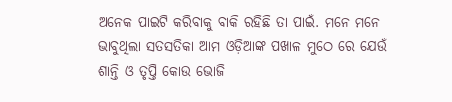ଅନେକ ପାଇଟି କରିବାକୁ ବାକି ରହିଛି ତା ପାଇଁ. ମନେ ମନେ ଭାବୁଥିଲା ସତସତିକା ଆମ ଓଡ଼ିଆଙ୍କ ପଖାଳ ମୁଠେ ରେ ଯେଉଁ ଶାନ୍ତି ଓ ତୃପ୍ତି କୋଉ ଭୋଜି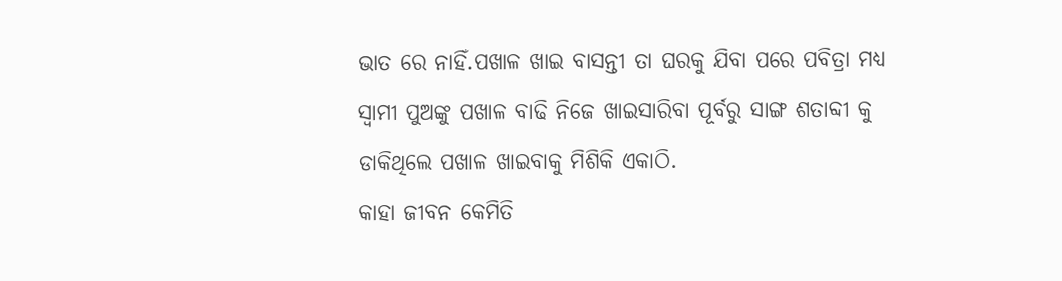ଭାତ ରେ ନାହିଁ.ପଖାଳ ଖାଇ ବାସନ୍ତୀ ତା ଘରକୁ ଯିବା ପରେ ପବିତ୍ରା ମଧ୍ୟ ସ୍ୱାମୀ ପୁଅଙ୍କୁ ପଖାଳ ବାଢି ନିଜେ ଖାଇସାରିବା ପୂର୍ବରୁ ସାଙ୍ଗ ଶତାବ୍ଦୀ କୁ ଡାକିଥିଲେ ପଖାଳ ଖାଇବାକୁ ମିଶିକି ଏକାଠି.
କାହା ଜୀବନ କେମିତି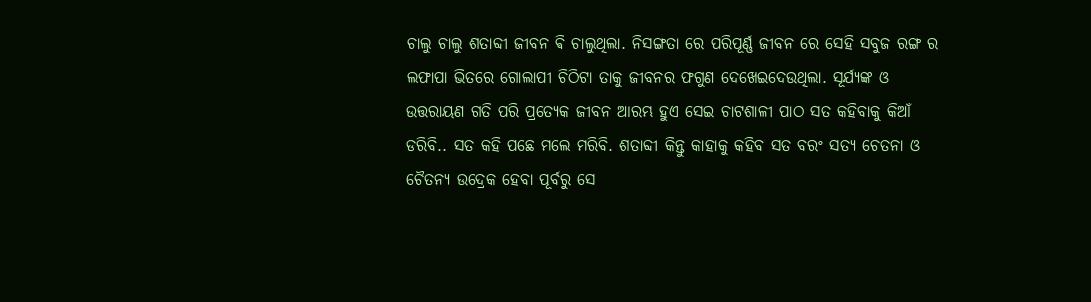ଚାଲୁ ଚାଲୁ ଶତାବ୍ଦୀ ଜୀବନ ଵି ଚାଲୁଥିଲା. ନିସଙ୍ଗତା ରେ ପରିପୂର୍ଣ୍ଣ ଜୀବନ ରେ ସେହି ସବୁଜ ରଙ୍ଗ ର ଲଫାପା ଭିତରେ ଗୋଲାପୀ ଚିଠିଟା ତାକୁ ଜୀବନର ଫଗୁଣ ଦେଖେଇଦେଉଥିଲା. ସୂର୍ଯ୍ୟଙ୍କ ଓ ଉତ୍ତରାୟଣ ଗତି ପରି ପ୍ରତ୍ୟେକ ଜୀବନ ଆରମ୍ଭ ହୁଏ ସେଇ ଚାଟଶାଳୀ ପାଠ ସତ କହିବାକୁ କିଆଁ ଡରିବି.. ସତ କହି ପଛେ ମଲେ ମରିବି. ଶତାବ୍ଦୀ କିନ୍ତୁ କାହାକୁ କହିବ ସତ ବରଂ ସତ୍ୟ ଚେତନା ଓ ଚୈତନ୍ୟ ଉଦ୍ରେକ ହେବା ପୂର୍ବରୁ ସେ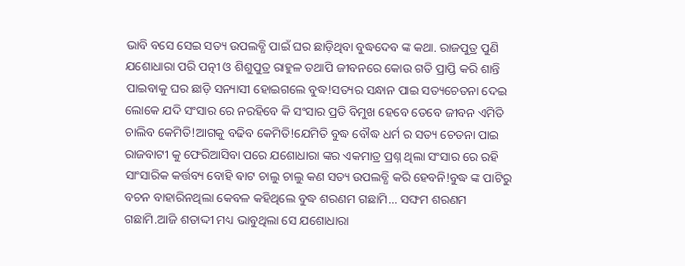ଭାବି ବସେ ସେଇ ସତ୍ୟ ଉପଲବ୍ଧି ପାଇଁ ଘର ଛାଡ଼ିଥିବା ବୁଦ୍ଧଦେବ ଙ୍କ କଥା. ରାଜପୁତ୍ର ପୁଣି ଯଶୋଧାରା ପରି ପତ୍ନୀ ଓ ଶିଶୁପୁତ୍ର ରାହୁଳ ତଥାପି ଜୀବନରେ କୋଉ ଗତି ପ୍ରାପ୍ତି କରି ଶାନ୍ତି ପାଇବାକୁ ଘର ଛାଡ଼ି ସନ୍ୟାସୀ ହୋଇଗଲେ ବୁଦ୍ଧ!ସତ୍ୟର ସନ୍ଧାନ ପାଇ ସତ୍ୟଚେତନା ଦେଇ ଲୋକେ ଯଦି ସଂସାର ରେ ନରହିବେ କି ସଂସାର ପ୍ରତି ବିମୁଖ ହେବେ ତେବେ ଜୀବନ ଏମିତି ଚାଲିବ କେମିତି!ଆଗକୁ ବଢିବ କେମିତି!ଯେମିତି ବୁଦ୍ଧ ବୌଦ୍ଧ ଧର୍ମ ର ସତ୍ୟ ଚେତନା ପାଇ ରାଜବାଟୀ କୁ ଫେରିଆସିବା ପରେ ଯଶୋଧାରା ଙ୍କର ଏକମାତ୍ର ପ୍ରଶ୍ନ ଥିଲା ସଂସାର ରେ ରହି ସାଂସାରିକ କର୍ତ୍ତବ୍ୟ ବୋହି ଵାଟ ଚାଲୁ ଚାଲୁ କଣ ସତ୍ୟ ଉପଲବ୍ଧି କରି ହେବନି!ବୁଦ୍ଧ ଙ୍କ ପାଟିରୁ ବଚନ ବାହାରିନଥିଲା କେବଳ କହିଥିଲେ ବୁଦ୍ଧ ଶରଣମ ଗଛାମି... ସଙ୍ଘମ ଶରଣମ ଗଛାମି.ଆଜି ଶତାଦ୍ଦୀ ମଧ୍ୟ ଭାବୁଥିଲା ସେ ଯଶୋଧାରା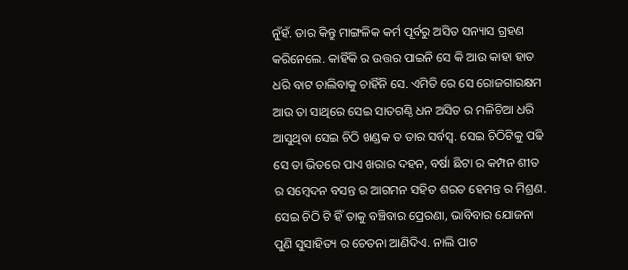ନୁଁହଁ. ତାର କିନ୍ତୁ ମାଙ୍ଗଳିକ କର୍ମ ପୂର୍ବରୁ ଅସିତ ସନ୍ୟାସ ଗ୍ରହଣ କରିନେଲେ. କାହିଁକି ର ଉତ୍ତର ପାଇନି ସେ କି ଆଉ କାହା ହାତ ଧରି ବାଟ ଚାଲିବାକୁ ଚାହିଁନି ସେ. ଏମିତି ରେ ସେ ରୋଜଗାରକ୍ଷମ ଆଉ ତା ସାଥିରେ ସେଇ ସାତଗଣ୍ଠି ଧନ ଅସିତ ର ମଳିଚିଆ ଧରି ଆସୁଥିବା ସେଇ ଚିଠି ଖଣ୍ଡକ ତ ତାର ସର୍ବସ୍ବ. ସେଇ ଚିଠିଟିକୁ ପଢି ସେ ତା ଭିତରେ ପାଏ ଖରାର ଦହନ, ବର୍ଷା ଛିଟା ର କମ୍ପନ ଶୀତ ର ସମ୍ବେଦନ ବସନ୍ତ ର ଆଗମନ ସହିତ ଶରତ ହେମନ୍ତ ର ମିଶ୍ରଣ. ସେଇ ଚିଠି ଟି ହିଁ ତାକୁ ବଞ୍ଚିବାର ପ୍ରେରଣା, ଭାବିବାର ଯୋଜନା ପୁଣି ସୁସାହିତ୍ୟ ର ଚେତନା ଆଣିଦିଏ. ନାଲି ପାଟ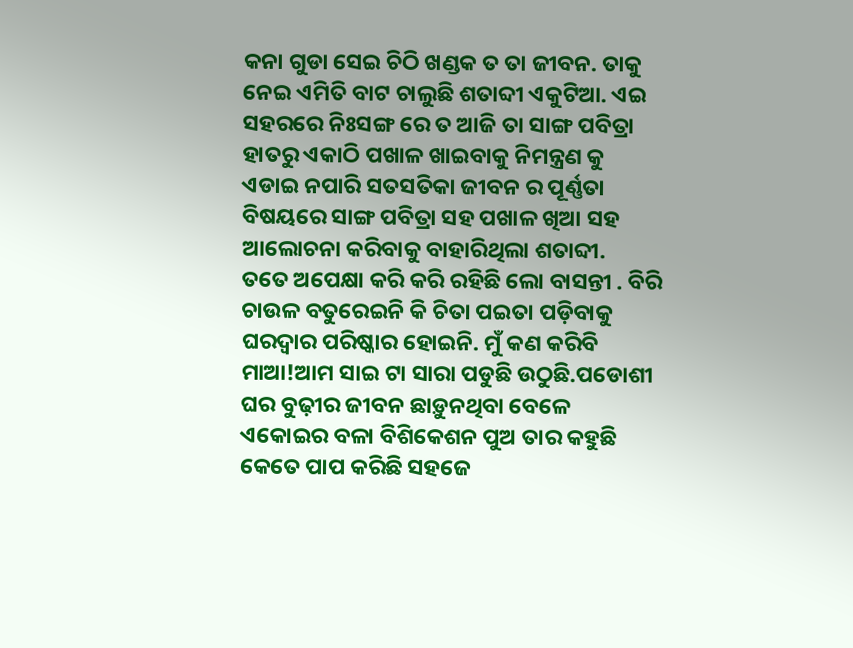କନା ଗୁଡା ସେଇ ଚିଠି ଖଣ୍ଡକ ତ ତା ଜୀବନ. ତାକୁ ନେଇ ଏମିତି ବାଟ ଚାଲୁଛି ଶତାବ୍ଦୀ ଏକୁଟିଆ. ଏଇ ସହରରେ ନିଃସଙ୍ଗ ରେ ତ ଆଜି ତା ସାଙ୍ଗ ପବିତ୍ରା ହାତରୁ ଏକାଠି ପଖାଳ ଖାଇବାକୁ ନିମନ୍ତ୍ରଣ କୁ ଏଡାଇ ନପାରି ସତସତିକା ଜୀବନ ର ପୂର୍ଣ୍ଣତା ବିଷୟରେ ସାଙ୍ଗ ପବିତ୍ରା ସହ ପଖାଳ ଖିଆ ସହ ଆଲୋଚନା କରିବାକୁ ବାହାରିଥିଲା ଶତାବ୍ଦୀ.
ତତେ ଅପେକ୍ଷା କରି କରି ରହିଛି ଲୋ ବାସନ୍ତୀ . ବିରି ଚାଉଳ ବତୁରେଇନି କି ଚିତା ପଇତା ପଡ଼ିବାକୁ ଘରଦ୍ୱାର ପରିଷ୍କାର ହୋଇନି. ମୁଁ କଣ କରିବି ମାଆ!ଆମ ସାଇ ଟା ସାରା ପଡୁଛି ଉଠୁଛି.ପଡୋଶୀ ଘର ବୁଢ଼ୀର ଜୀବନ ଛାଡ଼ୁନଥିବା ବେଳେ ଏକୋଇର ବଳା ବିଶିକେଶନ ପୁଅ ତାର କହୁଛି କେତେ ପାପ କରିଛି ସହଜେ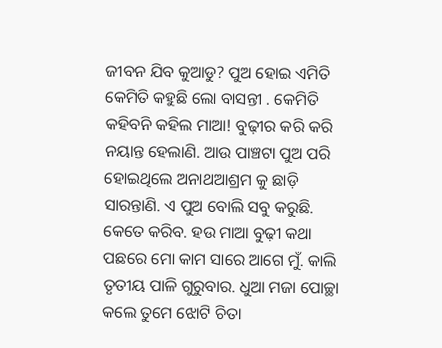ଜୀବନ ଯିବ କୁଆଡୁ? ପୁଅ ହୋଇ ଏମିତି କେମିତି କହୁଛି ଲୋ ବାସନ୍ତୀ . କେମିତି କହିବନି କହିଲ ମାଆ! ବୁଢ଼ୀର କରି କରି ନୟାନ୍ତ ହେଲାଣି. ଆଉ ପାଞ୍ଚଟା ପୁଅ ପରି ହୋଇଥିଲେ ଅନାଥଆଶ୍ରମ କୁ ଛାଡ଼ି ସାରନ୍ତାଣି. ଏ ପୁଅ ବୋଲି ସବୁ କରୁଛି. କେତେ କରିବ. ହଉ ମାଆ ବୁଢ଼ୀ କଥା ପଛରେ ମୋ କାମ ସାରେ ଆଗେ ମୁଁ. କାଲି ତୃତୀୟ ପାଳି ଗୁରୁବାର. ଧୁଆ ମଜା ପୋଚ୍ଛା କଲେ ତୁମେ ଝୋଟି ଚିତା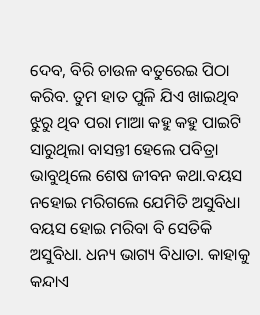ଦେବ, ବିରି ଚାଉଳ ବତୁରେଇ ପିଠା କରିବ. ତୁମ ହାତ ପୁଳି ଯିଏ ଖାଇଥିବ ଝୁରୁ ଥିବ ପରା ମାଆ କହୁ କହୁ ପାଇଟି ସାରୁଥିଲା ବାସନ୍ତୀ ହେଲେ ପବିତ୍ରା ଭାବୁଥିଲେ ଶେଷ ଜୀବନ କଥା.ବୟସ ନହୋଇ ମରିଗଲେ ଯେମିତି ଅସୁବିଧା ବୟସ ହୋଇ ମରିବା ବି ସେତିକି ଅସୁବିଧା. ଧନ୍ୟ ଭାଗ୍ୟ ବିଧାତା. କାହାକୁ କନ୍ଦାଏ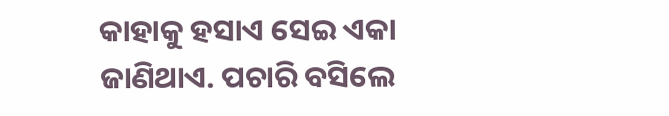କାହାକୁ ହସାଏ ସେଇ ଏକା ଜାଣିଥାଏ. ପଚାରି ବସିଲେ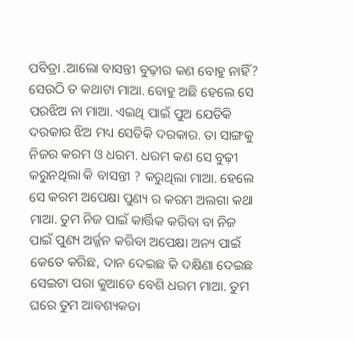ପବିତ୍ରା .ଆଲୋ ବାସନ୍ତୀ ବୁଢ଼ୀର କଣ ବୋହୁ ନାହିଁ? ସେଉଠି ତ କଥାଟା ମାଆ. ବୋହୁ ଅଛି ହେଲେ ସେ ପରଝିଅ ନା ମାଆ. ଏଇଥି ପାଇଁ ପୁଅ ଯେତିକି ଦରକାର ଝିଅ ମଧ୍ୟ ସେତିକି ଦରକାର. ତା ସାଙ୍ଗକୁ ନିଜର କରମ ଓ ଧରମ. ଧରମ କଣ ସେ ବୁଢ଼ୀ କରୁନଥିଲା କି ବାସନ୍ତୀ ? କରୁଥିଲା ମାଆ. ହେଲେ ସେ କରମ ଅପେକ୍ଷା ପୁଣ୍ୟ ର କରମ ଅଲଗା କଥା ମାଆ. ତୁମ ନିଜ ପାଇଁ କାର୍ତ୍ତିକ କରିବା ବା ନିଜ ପାଇଁ ପୁଣ୍ୟ ଅର୍ଜ୍ଜନ କରିବା ଅପେକ୍ଷା ଅନ୍ୟ ପାଇଁ କେତେ କରିଛ, ଦାନ ଦେଇଛ କି ଦକ୍ଷିଣା ଦେଇଛ ସେଇଟା ପରା କୁଆଡେ ବେଶି ଧରମ ମାଆ. ତୁମ ଘରେ ତୁମ ଆବଶ୍ୟକତା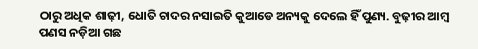ଠାରୁ ଅଧିକ ଶାଢ଼ୀ, ଧୋତି ଚାଦର ନସାଇତି କୁଆଡେ ଅନ୍ୟକୁ ଦେଲେ ହିଁ ପୁଣ୍ୟ. ବୁଢ଼ୀର ଆମ୍ବ ପଣସ ନଡ଼ିଆ ଗଛ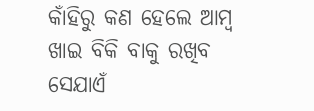କାଁହିରୁ କଣ ହେଲେ ଆମ୍ବ ଖାଇ ବିକି ବାକୁ ରଖିବ ସେଯାଏଁ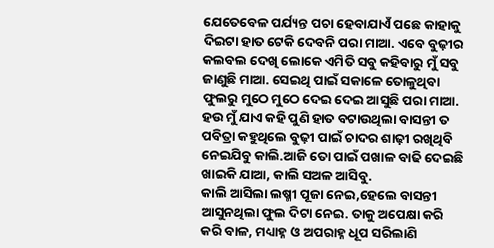ଯେତେବେଳ ପର୍ଯ୍ୟନ୍ତ ପଚା ହେବାଯାଏଁ ପଛେ କାହାକୁ ଦିଇଟା ହାତ ଟେକି ଦେବନି ପରା ମାଆ. ଏବେ ବୁଢ଼ୀର କଲବଲ ଦେଖି ଲୋକେ ଏମିତି ସବୁ କହିବାରୁ ମୁଁ ସବୁ ଜାଣୁଛି ମାଆ. ସେଇଥି ପାଇଁ ସକାଳେ ତୋଳୁଥିବା ଫୁଲରୁ ମୁଠେ ମୁଠେ ଦେଇ ଦେଇ ଆସୁଛି ପରା ମାଆ. ହଉ ମୁଁ ଯାଏ କହି ପୁଣି ହାତ ବଟାଉଥିଲା ବାସନ୍ତୀ ତ ପବିତ୍ରା କହୁଥିଲେ ବୁଢ଼ୀ ପାଇଁ ଚାଦର ଶାଢ଼ୀ ରଖିଥିବି ନେଇଯିବୁ କାଲି.ଆଜି ତୋ ପାଇଁ ପଖାଳ ବାଢି ଦେଇଛି ଖାଇକି ଯାଆ, କାଲି ସଅଳ ଆସିବୁ.
କାଲି ଆସିଲା ଲଷ୍ମୀ ପୂଜା ନେଇ,ହେଲେ ବାସନ୍ତୀ ଆସୁନଥିଲା ଫୁଲ ଦିଟା ନେଇ. ତାକୁ ଅପେକ୍ଷା କରି କରି ବାଳ, ମଧ୍ୟାହ୍ନ ଓ ଅପରାହ୍ନ ଧୂପ ସରିଲାଣି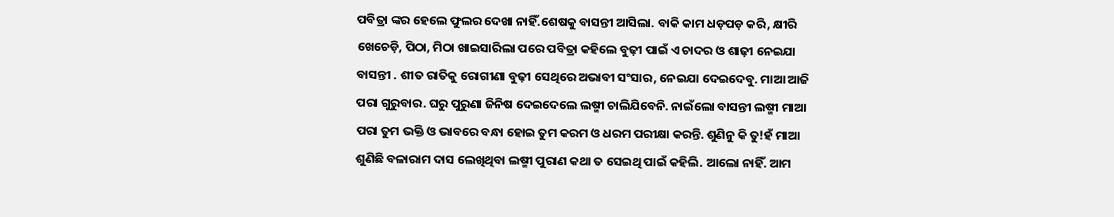ପବିତ୍ରା ଙ୍କର ହେଲେ ଫୁଲର ଦେଖା ନାହିଁ.ଶେଷକୁ ବାସନ୍ତୀ ଆସିଲା. ବାକି କାମ ଧଡ଼ପଡ଼ କରି, କ୍ଷୀରି ଖେଚେଡ଼ି, ପିଠା, ମିଠା ଖାଇସାରିଲା ପରେ ପବିତ୍ରା କହିଲେ ବୁଢ଼ୀ ପାଇଁ ଏ ଚାଦର ଓ ଶାଢ଼ୀ ନେଇଯା ବାସନ୍ତୀ . ଶୀତ ରାତିକୁ ରୋଗୀଣା ବୁଢ଼ୀ ସେଥିରେ ଅଭାବୀ ସଂସାର, ନେଇଯା ଦେଇଦେବୁ. ମାଆ ଆଜି ପରା ଗୁରୁବାର. ଘରୁ ପୁରୁଣା ଜିନିଷ ଦେଇଦେଲେ ଲଷ୍ମୀ ଚାଲିଯିବେନି. ନାଇଁଲୋ ବାସନ୍ତୀ ଲଷ୍ମୀ ମାଆ ପରା ତୁମ ଭକ୍ତି ଓ ଭାବରେ ବନ୍ଧା ହୋଇ ତୁମ କରମ ଓ ଧରମ ପରୀକ୍ଷା କରନ୍ତି. ଶୁଣିନୁ କି ତୁ!ହଁ ମାଆ ଶୁଣିଛି ବଳାରାମ ଦାସ ଲେଖିଥିବା ଲଷ୍ମୀ ପୁରାଣ କଥା ତ ସେଇଥି ପାଇଁ କହିଲି. ଆଲୋ ନାହିଁ. ଆମ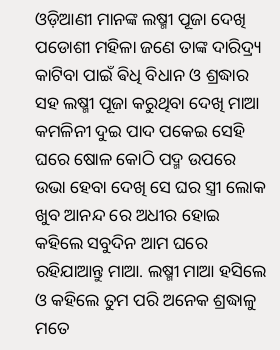ଓଡ଼ିଆଣୀ ମାନଙ୍କ ଲଷ୍ମୀ ପୂଜା ଦେଖି ପଡୋଶୀ ମହିଳା ଜଣେ ତାଙ୍କ ଦାରିଦ୍ର୍ୟ କାଟିବା ପାଇଁ ଵିଧି ବିଧାନ ଓ ଶ୍ରଦ୍ଧାର ସହ ଲଷ୍ମୀ ପୂଜା କରୁଥିବା ଦେଖି ମାଆ କମଳିନୀ ଦୁଇ ପାଦ ପକେଇ ସେହି ଘରେ ଷୋଳ କୋଠି ପଦ୍ମ ଉପରେ ଉଭା ହେବା ଦେଖି ସେ ଘର ସ୍ତ୍ରୀ ଲୋକ ଖୁବ ଆନନ୍ଦ ରେ ଅଧୀର ହୋଇ କହିଲେ ସବୁଦିନ ଆମ ଘରେ ରହିଯାଆନ୍ତୁ ମାଆ. ଲଷ୍ମୀ ମାଆ ହସିଲେ ଓ କହିଲେ ତୁମ ପରି ଅନେକ ଶ୍ରଦ୍ଧାଳୁ ମତେ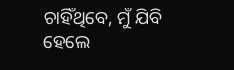ଚାହିଁଥିବେ, ମୁଁ ଯିବି ହେଲେ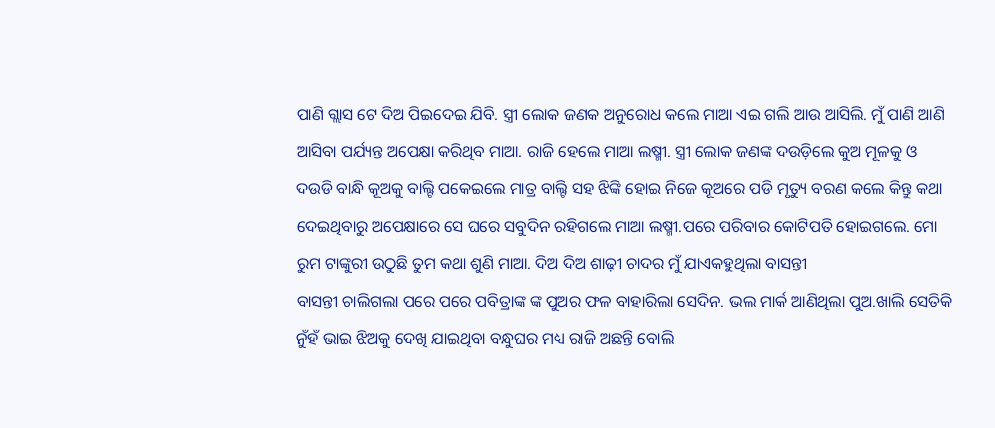ପାଣି ଗ୍ଲାସ ଟେ ଦିଅ ପିଇଦେଇ ଯିବି. ସ୍ତ୍ରୀ ଲୋକ ଜଣକ ଅନୁରୋଧ କଲେ ମାଆ ଏଇ ଗଲି ଆଉ ଆସିଲି. ମୁଁ ପାଣି ଆଣି ଆସିବା ପର୍ଯ୍ୟନ୍ତ ଅପେକ୍ଷା କରିଥିବ ମାଆ. ରାଜି ହେଲେ ମାଆ ଲଷ୍ମୀ. ସ୍ତ୍ରୀ ଲୋକ ଜଣଙ୍କ ଦଉଡ଼ିଲେ କୁଅ ମୂଳକୁ ଓ ଦଉଡି ବାନ୍ଧି କୂଅକୁ ବାଲ୍ଟି ପକେଇଲେ ମାତ୍ର ବାଲ୍ଟି ସହ ଝିଙ୍କି ହୋଇ ନିଜେ କୂଅରେ ପଡି ମୃତ୍ୟୁ ବରଣ କଲେ କିନ୍ତୁ କଥା ଦେଇଥିବାରୁ ଅପେକ୍ଷାରେ ସେ ଘରେ ସବୁଦିନ ରହିଗଲେ ମାଆ ଲଷ୍ମୀ.ପରେ ପରିବାର କୋଟିପତି ହୋଇଗଲେ. ମୋ ରୁମ ଟାଙ୍କୁରୀ ଉଠୁଛି ତୁମ କଥା ଶୁଣି ମାଆ. ଦିଅ ଦିଅ ଶାଢ଼ୀ ଚାଦର ମୁଁ ଯାଏକହୁଥିଲା ବାସନ୍ତୀ
ବାସନ୍ତୀ ଚାଲିଗଲା ପରେ ପରେ ପବିତ୍ରାଙ୍କ ଙ୍କ ପୁଅର ଫଳ ବାହାରିଲା ସେଦିନ. ଭଲ ମାର୍କ ଆଣିଥିଲା ପୁଅ.ଖାଲି ସେତିକି ନୁଁହଁ ଭାଇ ଝିଅକୁ ଦେଖି ଯାଇଥିବା ବନ୍ଧୁଘର ମଧ୍ୟ ରାଜି ଅଛନ୍ତି ବୋଲି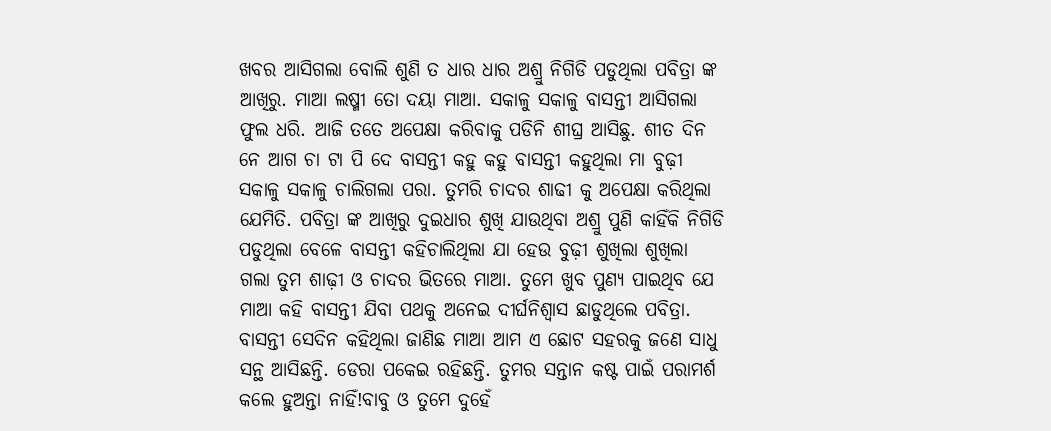ଖବର ଆସିଗଲା ବୋଲି ଶୁଣି ତ ଧାର ଧାର ଅଶ୍ରୁ ନିଗିଡି ପଡୁଥିଲା ପବିତ୍ରା ଙ୍କ ଆଖିରୁ. ମାଆ ଲଷ୍ମୀ ତୋ ଦୟା ମାଆ. ସକାଳୁ ସକାଳୁ ବାସନ୍ତୀ ଆସିଗଲା ଫୁଲ ଧରି. ଆଜି ତତେ ଅପେକ୍ଷା କରିବାକୁ ପଡିନି ଶୀଘ୍ର ଆସିଛୁ. ଶୀତ ଦିନ ନେ ଆଗ ଚା ଟା ପି ଦେ ବାସନ୍ତୀ କହୁ କହୁ ବାସନ୍ତୀ କହୁଥିଲା ମା ବୁଢ଼ୀ ସକାଳୁ ସକାଳୁ ଚାଲିଗଲା ପରା. ତୁମରି ଚାଦର ଶାଢୀ କୁ ଅପେକ୍ଷା କରିଥିଲା ଯେମିତି. ପବିତ୍ରା ଙ୍କ ଆଖିରୁ ଦୁଇଧାର ଶୁଖି ଯାଉଥିବା ଅଶ୍ରୁ ପୁଣି କାହିଁକି ନିଗିଡି ପଡୁଥିଲା ବେଳେ ବାସନ୍ତୀ କହିଚାଲିଥିଲା ଯା ହେଉ ବୁଢ଼ୀ ଶୁଖିଲା ଶୁଖିଲା ଗଲା ତୁମ ଶାଢ଼ୀ ଓ ଚାଦର ଭିତରେ ମାଆ. ତୁମେ ଖୁବ ପୁଣ୍ୟ ପାଇଥିବ ଯେ ମାଆ କହି ବାସନ୍ତୀ ଯିବା ପଥକୁ ଅନେଇ ଦୀର୍ଘନିଶ୍ୱାସ ଛାଡୁଥିଲେ ପବିତ୍ରା.
ବାସନ୍ତୀ ସେଦିନ କହିଥିଲା ଜାଣିଛ ମାଆ ଆମ ଏ ଛୋଟ ସହରକୁ ଜଣେ ସାଧୁ ସନ୍ଥ ଆସିଛନ୍ତି. ଡେରା ପକେଇ ରହିଛନ୍ତି. ତୁମର ସନ୍ତାନ କଷ୍ଟ ପାଇଁ ପରାମର୍ଶ କଲେ ହୁଅନ୍ତା ନାହିଁ!ବାବୁ ଓ ତୁମେ ଦୁହେଁ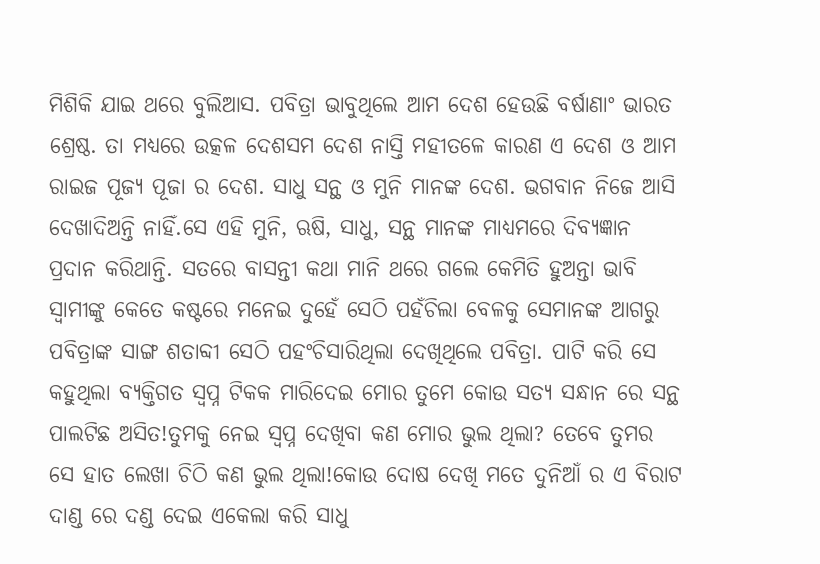ମିଶିକି ଯାଇ ଥରେ ବୁଲିଆସ. ପବିତ୍ରା ଭାବୁଥିଲେ ଆମ ଦେଶ ହେଉଛି ବର୍ଷାଣାଂ ଭାରତ ଶ୍ରେଷ୍ଠ. ତା ମଧ୍ୟରେ ଉତ୍କଳ ଦେଶସମ ଦେଶ ନାସ୍ତି ମହୀତଳେ କାରଣ ଏ ଦେଶ ଓ ଆମ ରାଇଜ ପୂଜ୍ୟ ପୂଜା ର ଦେଶ. ସାଧୁ ସନ୍ଥ ଓ ମୁନି ମାନଙ୍କ ଦେଶ. ଭଗବାନ ନିଜେ ଆସି ଦେଖାଦିଅନ୍ତି ନାହିଁ.ସେ ଏହି ମୁନି, ଋଷି, ସାଧୁ, ସନ୍ଥ ମାନଙ୍କ ମାଧ୍ୟମରେ ଦିବ୍ୟଜ୍ଞାନ ପ୍ରଦାନ କରିଥାନ୍ତି. ସତରେ ବାସନ୍ତୀ କଥା ମାନି ଥରେ ଗଲେ କେମିତି ହୁଅନ୍ତା ଭାବି ସ୍ୱାମୀଙ୍କୁ କେତେ କଷ୍ଟରେ ମନେଇ ଦୁହେଁ ସେଠି ପହଁଚିଲା ବେଳକୁ ସେମାନଙ୍କ ଆଗରୁ ପବିତ୍ରାଙ୍କ ସାଙ୍ଗ ଶତାବ୍ଦୀ ସେଠି ପହଂଚିସାରିଥିଲା ଦେଖିଥିଲେ ପବିତ୍ରା. ପାଟି କରି ସେ କହୁଥିଲା ବ୍ୟକ୍ତିଗତ ସ୍ବପ୍ନ ଟିକକ ମାରିଦେଇ ମୋର ତୁମେ କୋଉ ସତ୍ୟ ସନ୍ଧାନ ରେ ସନ୍ଥ ପାଲଟିଛ ଅସିତ!ତୁମକୁ ନେଇ ସ୍ବପ୍ନ ଦେଖିବା କଣ ମୋର ଭୁଲ ଥିଲା? ତେବେ ତୁମର ସେ ହାତ ଲେଖା ଚିଠି କଣ ଭୁଲ ଥିଲା!କୋଉ ଦୋଷ ଦେଖି ମତେ ଦୁନିଆଁ ର ଏ ବିରାଟ ଦାଣ୍ଡ ରେ ଦଣ୍ଡ ଦେଇ ଏକେଲା କରି ସାଧୁ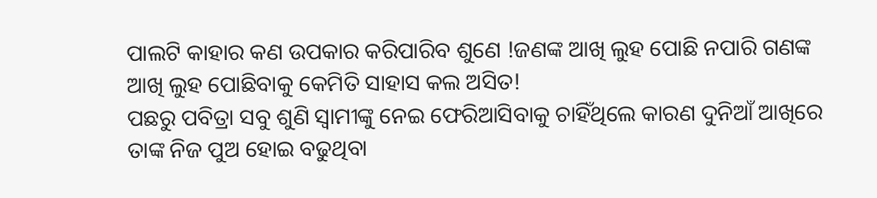ପାଲଟି କାହାର କଣ ଉପକାର କରିପାରିବ ଶୁଣେ !ଜଣଙ୍କ ଆଖି ଲୁହ ପୋଛି ନପାରି ଗଣଙ୍କ ଆଖି ଲୁହ ପୋଛିବାକୁ କେମିତି ସାହାସ କଲ ଅସିତ!
ପଛରୁ ପବିତ୍ରା ସବୁ ଶୁଣି ସ୍ୱାମୀଙ୍କୁ ନେଇ ଫେରିଆସିବାକୁ ଚାହିଁଥିଲେ କାରଣ ଦୁନିଆଁ ଆଖିରେ ତାଙ୍କ ନିଜ ପୁଅ ହୋଇ ବଢୁଥିବା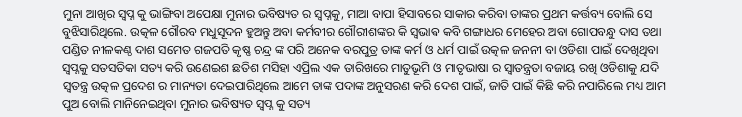ମୁନା ଆଖିର ସ୍ବପ୍ନ କୁ ଭାଙ୍ଗିବା ଅପେକ୍ଷା ମୁନାର ଭବିଷ୍ୟତ ର ସ୍ବପ୍ନକୁ, ମାଆ ବାପା ହିସାବରେ ସାକାର କରିବା ତାଙ୍କର ପ୍ରଥମ କର୍ତ୍ତବ୍ୟ ବୋଲି ସେ ବୁଝିସାରିଥିଲେ. ଉତ୍କଳ ଗୌରବ ମଧୁସୂଦନ ହୁଅନ୍ତୁ ଅବା କର୍ମବୀର ଗୌରୀଶଙ୍କର କି ସ୍ଵଭାଵ କବି ଗଙ୍ଗାଧର ମେହେର ଅବା ଗୋପବନ୍ଧୁ ଦାସ ତଥା ପଣ୍ଡିତ ନୀଳକଣ୍ଠ ଦାଶ ସମେତ ଗଜପତି କୃଷ୍ଣ ଚନ୍ଦ୍ର ଙ୍କ ପରି ଅନେକ ବରପୁତ୍ର ତାଙ୍କ କର୍ମ ଓ ଧର୍ମ ପାଇଁ ଉତ୍କଳ ଜନନୀ ବା ଓଡିଶା ପାଇଁ ଦେଖିଥିବା ସ୍ବପ୍ନକୁ ସତସତିକା ସତ୍ୟ କରି ଉଣେଇଶ ଛତିଶ ମସିହା ଏପ୍ରିଲ ଏକ ତାରିଖରେ ମାତୁଭୂମି ଓ ମାତୃଭାଷା ର ସ୍ୱାତନ୍ତ୍ରତା ବଜାୟ ରଖି ଓଡିଶାକୁ ଯଦି ସ୍ୱତନ୍ତ୍ର ଉତ୍କଳ ପ୍ରଦେଶ ର ମାନ୍ୟତା ଦେଇପାରିଥିଲେ ଆମେ ତାଙ୍କ ପଦାଙ୍କ ଅନୁସରଣ କରି ଦେଶ ପାଇଁ, ଜାତି ପାଇଁ କିଛି କରି ନପାରିଲେ ମଧ୍ୟ ଆମ ପୁଅ ବୋଲି ମାନିନେଇଥିବା ମୁନାର ଭବିଷ୍ୟତ ସ୍ବପ୍ନ କୁ ସତ୍ୟ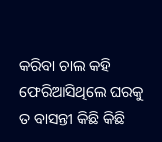କରିବା ଚାଲ କହି ଫେରିଆସିଥିଲେ ଘରକୁ ତ ବାସନ୍ତୀ କିଛି କିଛି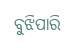ବୁଝିପାରି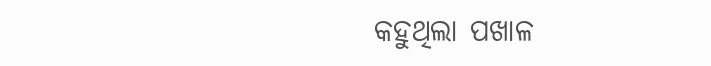କହୁଥିଲା ପଖାଳ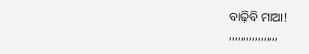ବାଢ଼ିବି ମାଆ!
,,,,,,,,,,,,,,,,,